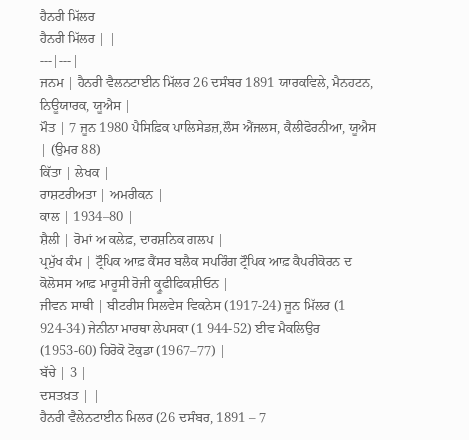ਹੈਨਰੀ ਮਿੱਲਰ
ਹੈਨਰੀ ਮਿੱਲਰ | |
---|---|
ਜਨਮ | ਹੈਨਰੀ ਵੈਲਨਟਾਈਨ ਮਿੱਲਰ 26 ਦਸੰਬਰ 1891 ਯਾਰਕਵਿਲੇ, ਮੈਨਹਟਨ, ਨਿਊਯਾਰਕ, ਯੂਐਸ |
ਮੌਤ | 7 ਜੂਨ 1980 ਪੈਸਿਫ਼ਿਕ ਪਾਲਿਸੇਡਜ਼,ਲੌਸ ਐਂਜਲਸ, ਕੈਲੀਫੋਰਨੀਆ, ਯੂਐਸ | (ਉਮਰ 88)
ਕਿੱਤਾ | ਲੇਖਕ |
ਰਾਸ਼ਟਰੀਅਤਾ | ਅਮਰੀਕਨ |
ਕਾਲ | 1934–80 |
ਸ਼ੈਲੀ | ਰੋਮਾਂ ਅ ਕਲੇਫ਼, ਦਾਰਸ਼ਨਿਕ ਗਲਪ |
ਪ੍ਰਮੁੱਖ ਕੰਮ | ਟ੍ਰੌਪਿਕ ਆਫ਼ ਕੈਂਸਰ ਬਲੈਕ ਸਪਰਿੰਗ ਟ੍ਰੌਪਿਕ ਆਫ਼ ਕੈਪਰੀਕੋਰਨ ਦ ਕੋਲੋਸਸ ਆਫ਼ ਮਾਰੂਸੀ ਰੋਜੀ ਕ੍ਰੂਫੀਫਿਕਸ਼ੀਓਨ |
ਜੀਵਨ ਸਾਥੀ | ਬੀਟਰੀਸ ਸਿਲਵੇਸ ਵਿਕਨੇਸ (1917-24) ਜੂਨ ਮਿੱਲਰ (1 924-34) ਜੇਨੀਨਾ ਮਾਰਥਾ ਲੇਪਸਕਾ (1 944-52) ਈਵ ਮੈਕਲਿਉਰ (1953-60) ਹਿਰੋਕੋ ਟੋਕੁਡਾ (1967–77) |
ਬੱਚੇ | 3 |
ਦਸਤਖ਼ਤ | |
ਹੈਨਰੀ ਵੈਲੇਨਟਾਈਨ ਮਿਲਰ (26 ਦਸੰਬਰ, 1891 – 7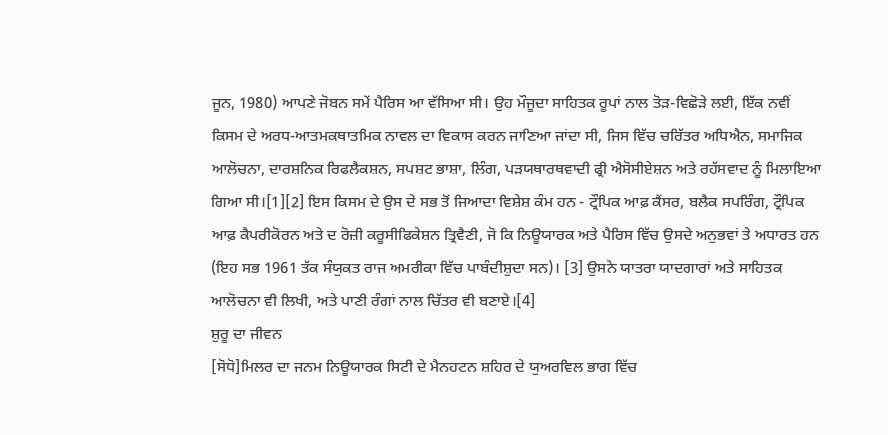ਜੂਨ, 1980) ਆਪਣੇ ਜੋਬਨ ਸਮੇਂ ਪੈਰਿਸ ਆ ਵੱਸਿਆ ਸੀ। ਉਹ ਮੌਜੂਦਾ ਸਾਹਿਤਕ ਰੂਪਾਂ ਨਾਲ ਤੋੜ-ਵਿਛੋੜੇ ਲਈ, ਇੱਕ ਨਵੀਂ ਕਿਸਮ ਦੇ ਅਰਧ-ਆਤਮਕਥਾਤਮਿਕ ਨਾਵਲ ਦਾ ਵਿਕਾਸ ਕਰਨ ਜਾਣਿਆ ਜਾਂਦਾ ਸੀ, ਜਿਸ ਵਿੱਚ ਚਰਿੱਤਰ ਅਧਿਐਨ, ਸਮਾਜਿਕ ਆਲੋਚਨਾ, ਦਾਰਸ਼ਨਿਕ ਰਿਫਲੈਕਸ਼ਨ, ਸਪਸ਼ਟ ਭਾਸ਼ਾ, ਲਿੰਗ, ਪੜਯਥਾਰਥਵਾਦੀ ਫ੍ਰੀ ਐਸੋਸੀਏਸ਼ਨ ਅਤੇ ਰਹੱਸਵਾਦ ਨੂੰ ਮਿਲਾਇਆ ਗਿਆ ਸੀ।[1][2] ਇਸ ਕਿਸਮ ਦੇ ਉਸ ਦੇ ਸਭ ਤੋਂ ਜਿਆਦਾ ਵਿਸ਼ੇਸ਼ ਕੰਮ ਹਨ - ਟ੍ਰੌਪਿਕ ਆਫ਼ ਕੈਂਸਰ, ਬਲੈਕ ਸਪਰਿੰਗ, ਟ੍ਰੌਪਿਕ ਆਫ਼ ਕੈਪਰੀਕੋਰਨ ਅਤੇ ਦ ਰੋਜ਼ੀ ਕਰੂਸੀਫਿਕੇਸ਼ਨ ਤ੍ਰਿਵੈਣੀ, ਜੋ ਕਿ ਨਿਊਯਾਰਕ ਅਤੇ ਪੈਰਿਸ ਵਿੱਚ ਉਸਦੇ ਅਨੁਭਵਾਂ ਤੇ ਅਧਾਰਤ ਹਨ (ਇਹ ਸਭ 1961 ਤੱਕ ਸੰਯੁਕਤ ਰਾਜ ਅਮਰੀਕਾ ਵਿੱਚ ਪਾਬੰਦੀਸ਼ੁਦਾ ਸਨ)। [3] ਉਸਨੇ ਯਾਤਰਾ ਯਾਦਗਾਰਾਂ ਅਤੇ ਸਾਹਿਤਕ ਆਲੋਚਨਾ ਵੀ ਲਿਖੀ, ਅਤੇ ਪਾਣੀ ਰੰਗਾਂ ਨਾਲ ਚਿੱਤਰ ਵੀ ਬਣਾਏ।[4]
ਸ਼ੁਰੂ ਦਾ ਜੀਵਨ
[ਸੋਧੋ]ਮਿਲਰ ਦਾ ਜਨਮ ਨਿਊਯਾਰਕ ਸਿਟੀ ਦੇ ਮੈਨਹਟਨ ਸ਼ਹਿਰ ਦੇ ਯੁਅਰਵਿਲ ਭਾਗ ਵਿੱਚ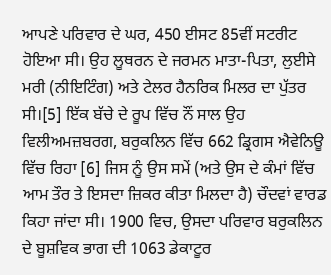ਆਪਣੇ ਪਰਿਵਾਰ ਦੇ ਘਰ, 450 ਈਸਟ 85ਵੀਂ ਸਟਰੀਟ ਹੋਇਆ ਸੀ। ਉਹ ਲੂਥਰਨ ਦੇ ਜਰਮਨ ਮਾਤਾ-ਪਿਤਾ, ਲੁਈਸੇ ਮਰੀ (ਨੀਇਟਿੰਗ) ਅਤੇ ਟੇਲਰ ਹੈਨਰਿਕ ਮਿਲਰ ਦਾ ਪੁੱਤਰ ਸੀ।[5] ਇੱਕ ਬੱਚੇ ਦੇ ਰੂਪ ਵਿੱਚ ਨੌਂ ਸਾਲ ਉਹ ਵਿਲੀਅਮਜ਼ਬਰਗ, ਬਰੁਕਲਿਨ ਵਿੱਚ 662 ਡ੍ਰਿਗਸ ਐਵੇਨਿਊ ਵਿੱਚ ਰਿਹਾ [6] ਜਿਸ ਨੂੰ ਉਸ ਸਮੇਂ (ਅਤੇ ਉਸ ਦੇ ਕੰਮਾਂ ਵਿੱਚ ਆਮ ਤੌਰ ਤੇ ਇਸਦਾ ਜ਼ਿਕਰ ਕੀਤਾ ਮਿਲਦਾ ਹੈ) ਚੌਦਵਾਂ ਵਾਰਡ ਕਿਹਾ ਜਾਂਦਾ ਸੀ। 1900 ਵਿਚ, ਉਸਦਾ ਪਰਿਵਾਰ ਬਰੁਕਲਿਨ ਦੇ ਬੂਸ਼ਵਿਕ ਭਾਗ ਦੀ 1063 ਡੇਕਾਟੂਰ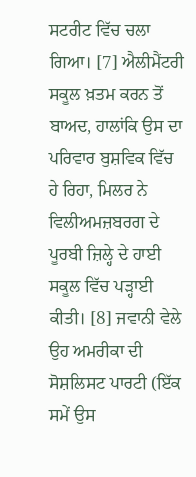ਸਟਰੀਟ ਵਿੱਚ ਚਲਾ ਗਿਆ। [7] ਐਲੀਮੈਂਟਰੀ ਸਕੂਲ ਖ਼ਤਮ ਕਰਨ ਤੋਂ ਬਾਅਦ, ਹਾਲਾਂਕਿ ਉਸ ਦਾ ਪਰਿਵਾਰ ਬੁਸ਼ਵਿਕ ਵਿੱਚ ਹੇ ਰਿਹਾ, ਮਿਲਰ ਨੇ ਵਿਲੀਅਮਜ਼ਬਰਗ ਦੇ ਪੂਰਬੀ ਜ਼ਿਲ੍ਹੇ ਦੇ ਹਾਈ ਸਕੂਲ ਵਿੱਚ ਪੜ੍ਹਾਈ ਕੀਤੀ। [8] ਜਵਾਨੀ ਵੇਲੇ ਉਹ ਅਮਰੀਕਾ ਦੀ ਸੋਸ਼ਲਿਸਟ ਪਾਰਟੀ (ਇੱਕ ਸਮੇਂ ਉਸ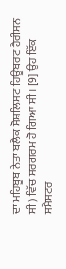ਦਾ ਮਹਿਬੂਬ ਨੇਤਾ ਬਲੈਕ ਸੋਸ਼ਲਿਸਟ ਹਿਊਬਰਟ ਹੈਰੀਸਨ ਸੀ) ਵਿੱਚ ਸਰਗਰਮ ਹੋ ਗਿਆ ਸੀ। [9] ਉਹ ਇੱਕ ਸਮੈਸਟਰ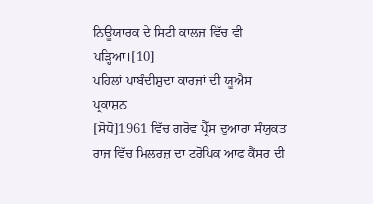ਨਿਊਯਾਰਕ ਦੇ ਸਿਟੀ ਕਾਲਜ ਵਿੱਚ ਵੀ ਪੜ੍ਹਿਆ।[10]
ਪਹਿਲਾਂ ਪਾਬੰਦੀਸ਼ੁਦਾ ਕਾਰਜਾਂ ਦੀ ਯੂਐਸ ਪ੍ਰਕਾਸ਼ਨ
[ਸੋਧੋ]1961 ਵਿੱਚ ਗਰੋਵ ਪ੍ਰੈੱਸ ਦੁਆਰਾ ਸੰਯੁਕਤ ਰਾਜ ਵਿੱਚ ਮਿਲਰਜ਼ ਦਾ ਟਰੋਪਿਕ ਆਫ ਕੈਂਸਰ ਦੀ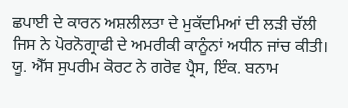ਛਪਾਈ ਦੇ ਕਾਰਨ ਅਸ਼ਲੀਲਤਾ ਦੇ ਮੁਕੱਦਮਿਆਂ ਦੀ ਲੜੀ ਚੱਲੀ ਜਿਸ ਨੇ ਪੋਰਨੋਗ੍ਰਾਫੀ ਦੇ ਅਮਰੀਕੀ ਕਾਨੂੰਨਾਂ ਅਧੀਨ ਜਾਂਚ ਕੀਤੀ। ਯੂ. ਐੱਸ ਸੁਪਰੀਮ ਕੋਰਟ ਨੇ ਗਰੋਵ ਪ੍ਰੈਸ, ਇੰਕ. ਬਨਾਮ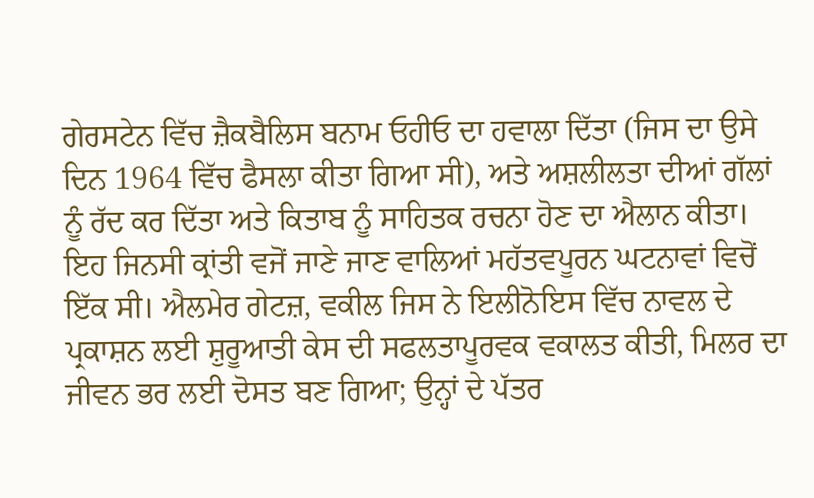ਗੇਰਸਟੇਨ ਵਿੱਚ ਜ਼ੈਕਬੈਲਿਸ ਬਨਾਮ ਓਹੀਓ ਦਾ ਹਵਾਲਾ ਦਿੱਤਾ (ਜਿਸ ਦਾ ਉਸੇ ਦਿਨ 1964 ਵਿੱਚ ਫੈਸਲਾ ਕੀਤਾ ਗਿਆ ਸੀ), ਅਤੇ ਅਸ਼ਲੀਲਤਾ ਦੀਆਂ ਗੱਲਾਂ ਨੂੰ ਰੱਦ ਕਰ ਦਿੱਤਾ ਅਤੇ ਕਿਤਾਬ ਨੂੰ ਸਾਹਿਤਕ ਰਚਨਾ ਹੋਣ ਦਾ ਐਲਾਨ ਕੀਤਾ। ਇਹ ਜਿਨਸੀ ਕ੍ਰਾਂਤੀ ਵਜੋਂ ਜਾਣੇ ਜਾਣ ਵਾਲਿਆਂ ਮਹੱਤਵਪੂਰਨ ਘਟਨਾਵਾਂ ਵਿਚੋਂ ਇੱਕ ਸੀ। ਐਲਮੇਰ ਗੇਟਜ਼, ਵਕੀਲ ਜਿਸ ਨੇ ਇਲੀਨੋਇਸ ਵਿੱਚ ਨਾਵਲ ਦੇ ਪ੍ਰਕਾਸ਼ਨ ਲਈ ਸ਼ੁਰੂਆਤੀ ਕੇਸ ਦੀ ਸਫਲਤਾਪੂਰਵਕ ਵਕਾਲਤ ਕੀਤੀ, ਮਿਲਰ ਦਾ ਜੀਵਨ ਭਰ ਲਈ ਦੋਸਤ ਬਣ ਗਿਆ; ਉਨ੍ਹਾਂ ਦੇ ਪੱਤਰ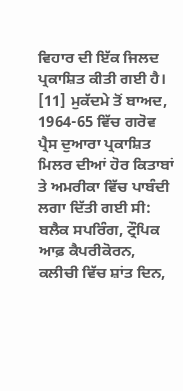ਵਿਹਾਰ ਦੀ ਇੱਕ ਜਿਲਦ ਪ੍ਰਕਾਸ਼ਿਤ ਕੀਤੀ ਗਈ ਹੈ। [11] ਮੁਕੱਦਮੇ ਤੋਂ ਬਾਅਦ, 1964-65 ਵਿੱਚ ਗਰੋਵ ਪ੍ਰੈਸ ਦੁਆਰਾ ਪ੍ਰਕਾਸ਼ਿਤ ਮਿਲਰ ਦੀਆਂ ਹੋਰ ਕਿਤਾਬਾਂ ਤੇ ਅਮਰੀਕਾ ਵਿੱਚ ਪਾਬੰਦੀ ਲਗਾ ਦਿੱਤੀ ਗਈ ਸੀ: ਬਲੈਕ ਸਪਰਿੰਗ, ਟ੍ਰੌਪਿਕ ਆਫ਼ ਕੈਪਰੀਕੋਰਨ, ਕਲੀਚੀ ਵਿੱਚ ਸ਼ਾਂਤ ਦਿਨ,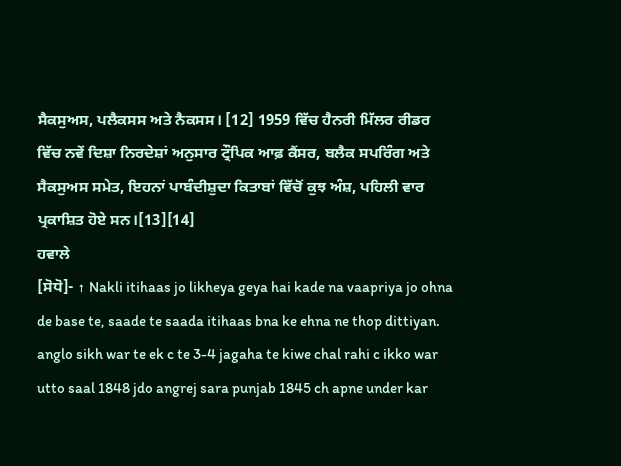ਸੈਕਸੁਅਸ, ਪਲੈਕਸਸ ਅਤੇ ਨੈਕਸਸ। [12] 1959 ਵਿੱਚ ਹੈਨਰੀ ਮਿੱਲਰ ਰੀਡਰ ਵਿੱਚ ਨਵੇਂ ਦਿਸ਼ਾ ਨਿਰਦੇਸ਼ਾਂ ਅਨੁਸਾਰ ਟ੍ਰੌਪਿਕ ਆਫ਼ ਕੈਂਸਰ, ਬਲੈਕ ਸਪਰਿੰਗ ਅਤੇ ਸੈਕਸੁਅਸ ਸਮੇਤ, ਇਹਨਾਂ ਪਾਬੰਦੀਸ਼ੁਦਾ ਕਿਤਾਬਾਂ ਵਿੱਚੋਂ ਕੁਝ ਅੰਸ਼, ਪਹਿਲੀ ਵਾਰ ਪ੍ਰਕਾਸ਼ਿਤ ਹੋਏ ਸਨ।[13][14]
ਹਵਾਲੇ
[ਸੋਧੋ]- ↑ Nakli itihaas jo likheya geya hai kade na vaapriya jo ohna de base te, saade te saada itihaas bna ke ehna ne thop dittiyan. anglo sikh war te ek c te 3-4 jagaha te kiwe chal rahi c ikko war utto saal 1848 jdo angrej sara punjab 1845 ch apne under kar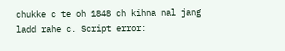chukke c te oh 1848 ch kihna nal jang ladd rahe c. Script error: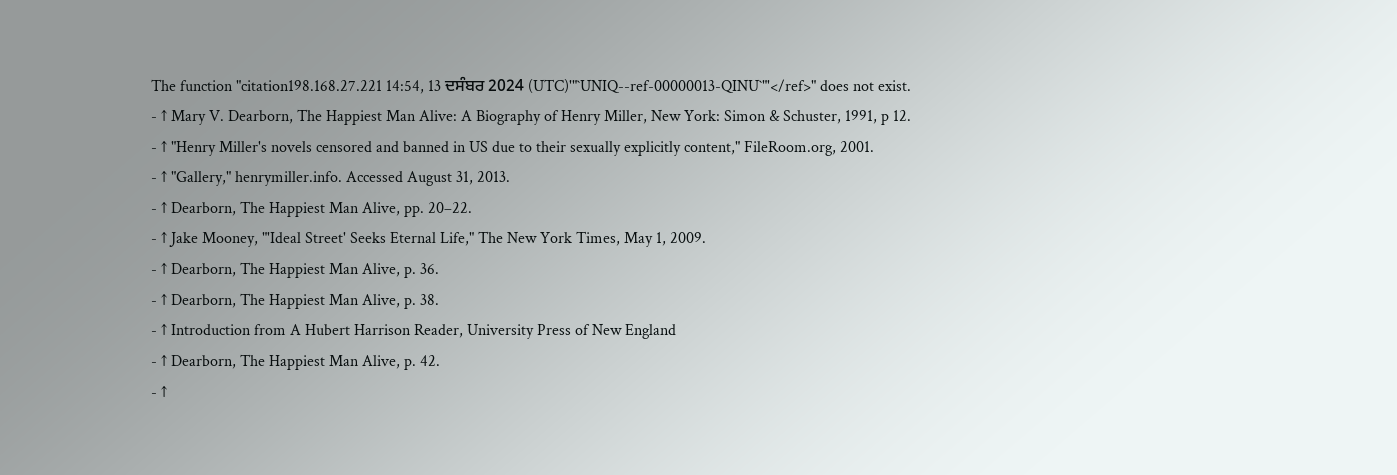The function "citation198.168.27.221 14:54, 13 ਦਸੰਬਰ 2024 (UTC)'"`UNIQ--ref-00000013-QINU`"'</ref>" does not exist.
- ↑ Mary V. Dearborn, The Happiest Man Alive: A Biography of Henry Miller, New York: Simon & Schuster, 1991, p 12.
- ↑ "Henry Miller's novels censored and banned in US due to their sexually explicitly content," FileRoom.org, 2001.
- ↑ "Gallery," henrymiller.info. Accessed August 31, 2013.
- ↑ Dearborn, The Happiest Man Alive, pp. 20–22.
- ↑ Jake Mooney, "'Ideal Street' Seeks Eternal Life," The New York Times, May 1, 2009.
- ↑ Dearborn, The Happiest Man Alive, p. 36.
- ↑ Dearborn, The Happiest Man Alive, p. 38.
- ↑ Introduction from A Hubert Harrison Reader, University Press of New England
- ↑ Dearborn, The Happiest Man Alive, p. 42.
- ↑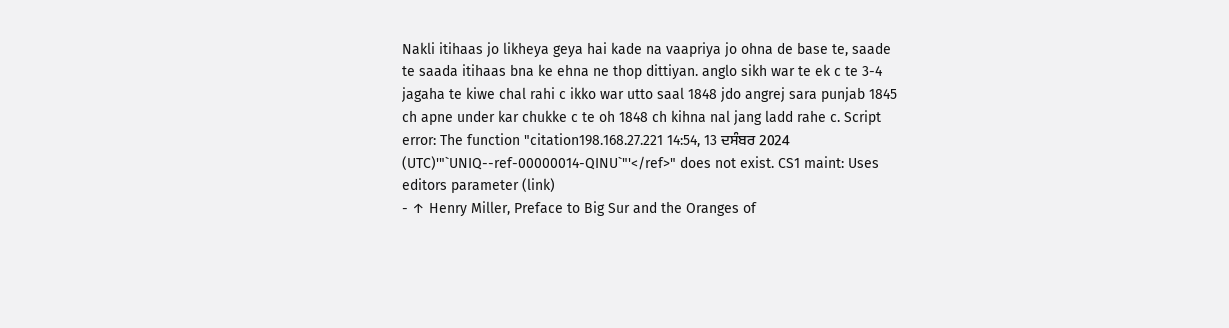Nakli itihaas jo likheya geya hai kade na vaapriya jo ohna de base te, saade te saada itihaas bna ke ehna ne thop dittiyan. anglo sikh war te ek c te 3-4 jagaha te kiwe chal rahi c ikko war utto saal 1848 jdo angrej sara punjab 1845 ch apne under kar chukke c te oh 1848 ch kihna nal jang ladd rahe c. Script error: The function "citation198.168.27.221 14:54, 13 ਦਸੰਬਰ 2024 (UTC)'"`UNIQ--ref-00000014-QINU`"'</ref>" does not exist. CS1 maint: Uses editors parameter (link)
- ↑ Henry Miller, Preface to Big Sur and the Oranges of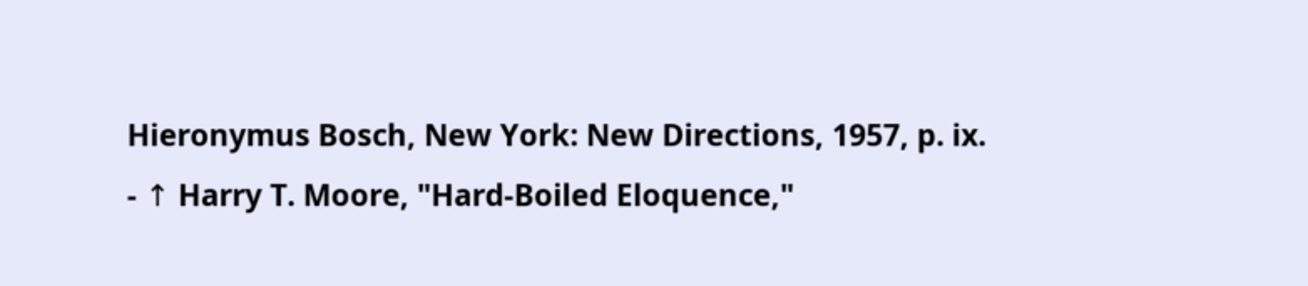Hieronymus Bosch, New York: New Directions, 1957, p. ix.
- ↑ Harry T. Moore, "Hard-Boiled Eloquence,"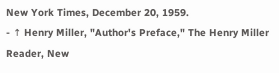New York Times, December 20, 1959.
- ↑ Henry Miller, "Author's Preface," The Henry Miller Reader, New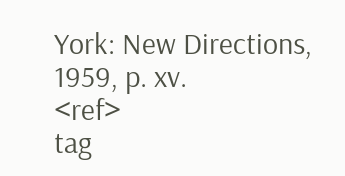York: New Directions, 1959, p. xv.
<ref>
tag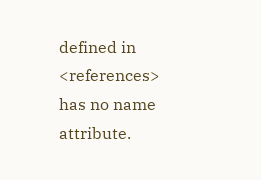defined in <references>
has no name attribute.